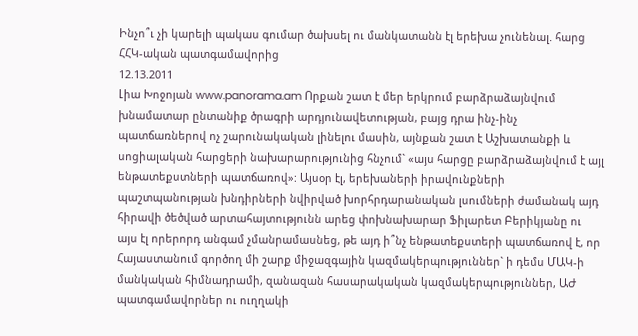Ինչո՞ւ չի կարելի պակաս գումար ծախսել ու մանկատանն էլ երեխա չունենալ. հարց ՀՀԿ-ական պատգամավորից
12.13.2011
Լիա Խոջոյան www.panorama.am Որքան շատ է մեր երկրում բարձրաձայնվում խնամատար ընտանիք ծրագրի արդյունավետության, բայց դրա ինչ-ինչ պատճառներով ոչ շարունակական լինելու մասին, այնքան շատ է Աշխատանքի և սոցիալական հարցերի նախարարությունից հնչում` «այս հարցը բարձրաձայնվում է այլ ենթատեքստների պատճառով»: Այսօր էլ, երեխաների իրավունքների պաշտպանության խնդիրների նվիրված խորհրդարանական լսումների ժամանակ այդ հիրավի ծեծված արտահայտությունն արեց փոխնախարար Ֆիլարետ Բերիկյանը ու այս էլ որերորդ անգամ չմանրամասնեց, թե այդ ի՞նչ ենթատեքստերի պատճառով է, որ Հայաստանում գործող մի շարք միջազգային կազմակերպություններ` ի դեմս ՄԱԿ-ի մանկական հիմնադրամի, զանազան հասարակական կազմակերպություններ, ԱԺ պատգամավորներ ու ուղղակի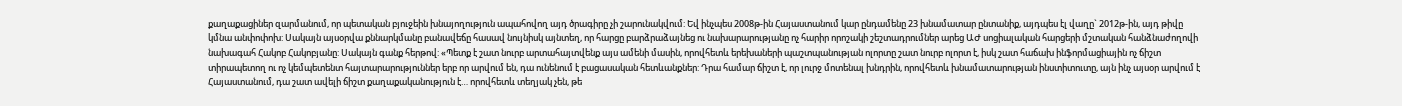քաղաքացիներ զարմանում, որ պետական բյուջեին խնայողություն ապահովող այդ ծրագիրը չի շարունակվում: Եվ ինչպես 2008թ-ին Հայաստանում կար ընդամենը 23 խնամատար ընտանիք, այդպես էլ վաղը` 2012թ-ին, այդ թիվը կմնա անփոփոխ: Սակայն այսօրվա քննարկմանը բանավեճը հասավ նույնիսկ այնտեղ, որ հարցը բարձրաձայնեց ու նախարարությանը ոչ հարիր որոշակի շեշտադրումներ արեց ԱԺ սոցիալական հարցերի մշտական հանձնաժողովի նախագահ Հակոբ Հակոբյանը: Սակայն գանք հերթով: «Պետք է շատ նուրբ արտահայտվենք այս ամենի մասին, որովհետև երեխաների պաշտպանության ոլորտը շատ նուրբ ոլորտ է, իսկ շատ հաճախ ինֆորմացիային ոչ ճիշտ տիրապետող ու ոչ կեմպետենտ հայտարարություններ երբ որ արվում են, դա ունենում է բացասական հետևանքներ: Դրա համար ճիշտ է, որ լուրջ մոտենալ խնդրին, որովհետև խնամատարության ինստիտուտը, այն ինչ այսօր արվում է Հայաստանում, դա շատ ավելի ճիշտ քաղաքականություն է… որովհետև տեղյակ չեն, թե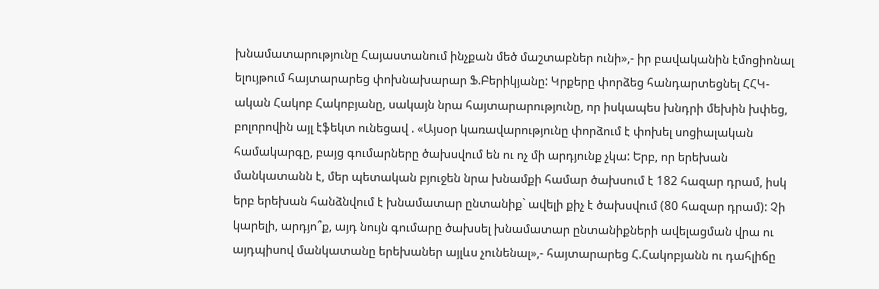խնամատարությունը Հայաստանում ինչքան մեծ մաշտաբներ ունի»,- իր բավականին էմոցիոնալ ելույթում հայտարարեց փոխնախարար Ֆ.Բերիկյանը: Կրքերը փորձեց հանդարտեցնել ՀՀԿ-ական Հակոբ Հակոբյանը, սակայն նրա հայտարարությունը, որ իսկապես խնդրի մեխին խփեց, բոլորովին այլ էֆեկտ ունեցավ . «Այսօր կառավարությունը փորձում է փոխել սոցիալական համակարգը, բայց գումարները ծախսվում են ու ոչ մի արդյունք չկա: Երբ, որ երեխան մանկատանն է, մեր պետական բյուջեն նրա խնամքի համար ծախսում է 182 հազար դրամ, իսկ երբ երեխան հանձնվում է խնամատար ընտանիք` ավելի քիչ է ծախսվում (80 հազար դրամ): Չի կարելի, արդյո՞ք, այդ նույն գումարը ծախսել խնամատար ընտանիքների ավելացման վրա ու այդպիսով մանկատանը երեխաներ այլևս չունենալ»,- հայտարարեց Հ.Հակոբյանն ու դահլիճը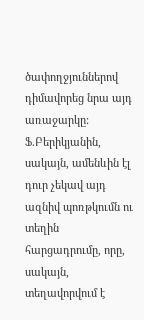ծափողջյուններով դիմավորեց նրա այդ առաջարկը: Ֆ.Բերիկյանին, սակայն, ամենևին էլ դուր չեկավ այդ ազնիվ պոռթկումն ու տեղին հարցադրումը, որը, սակայն, տեղավորվում է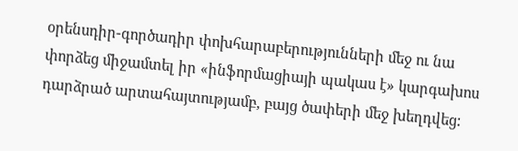օրենսդիր-գործադիր փոխհարաբերությունների մեջ ու նա փորձեց միջամտել իր «ինֆորմացիայի պակաս է» կարգախոս դարձրած արտահայտությամբ, բայց ծափերի մեջ խեղդվեց: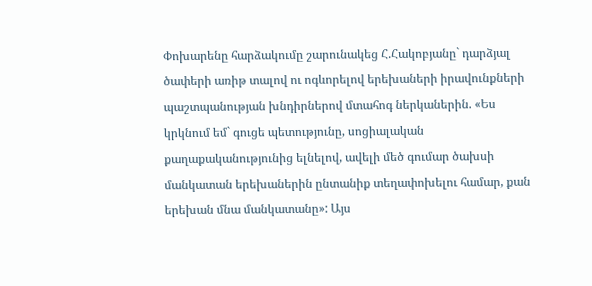Փոխարենը հարձակումը շարունակեց Հ.Հակոբյանը` դարձյալ ծափերի առիթ տալով ու ոգևորելով երեխաների իրավունքների պաշտպանության խնդիրներով մտահոգ ներկաներին. «Ես կրկնում եմ` գուցե պետությունը, սոցիալական քաղաքականությունից ելնելով, ավելի մեծ գումար ծախսի մանկատան երեխաներին ընտանիք տեղափոխելու համար, քան երեխան մնա մանկատանը»: Այս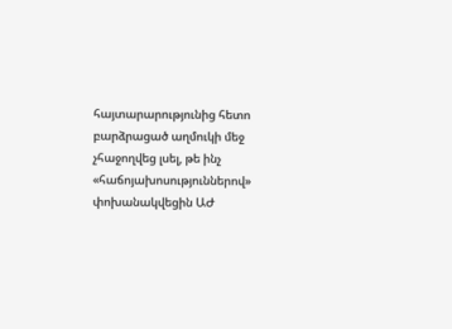հայտարարությունից հետո բարձրացած աղմուկի մեջ չհաջողվեց լսել, թե ինչ «հաճոյախոսություններով» փոխանակվեցին ԱԺ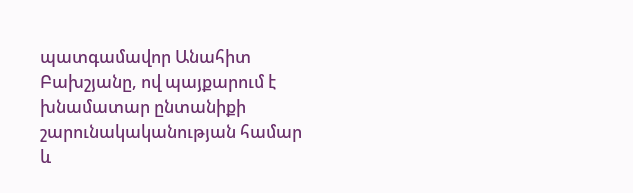պատգամավոր Անահիտ Բախշյանը, ով պայքարում է խնամատար ընտանիքի շարունակականության համար և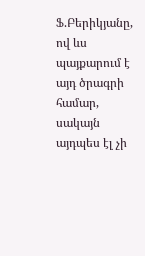Ֆ.Բերիկյանը, ով ևս պայքարում է այդ ծրագրի համար, սակայն այդպես էլ չի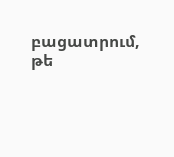բացատրում, թե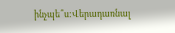ինչպե՞ս:Վերադառնալ